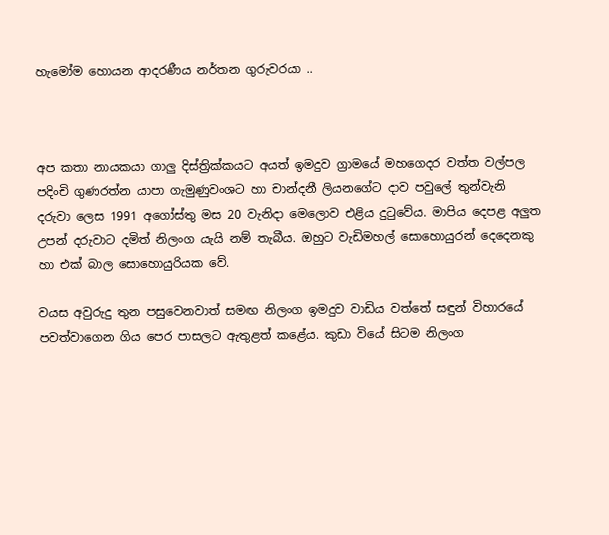හැමෝම හොයන ආදරණීය නර්තන ගුරුවරයා ..



අප කතා නායකයා ගාලු දිස්ත්‍රික්කයට අයත් ඉමදුව ග්‍රාමයේ මහගෙදර වත්ත වල්පල පදිංචි ගුණරත්න යාපා ගැමුණුවංශට හා චාන්දනී ලියනගේට දාව පවුලේ තුන්වැනි දරුවා ලෙස 1991 අගෝස්තු මස 20 වැනිදා මෙලොව එළිය දුටුවේය. මාපිය දෙපළ අලුත උපන් දරුවාට දමිත් නිලංග යැයි නම් තැබීය. ඔහුට වැඩිමහල් සොහොයුරන් දෙදෙනකු හා එක් බාල සොහොයුරියක වේ.

වයස අවුරුදු තුන පසුවෙනවාත් සමඟ නිලංග ඉමදුව වාඩිය වත්තේ සඳුන් විහාරයේ පවත්වාගෙන ගිය පෙර පාසලට ඇතුළත් කළේය. කුඩා වියේ සිටම නිලංග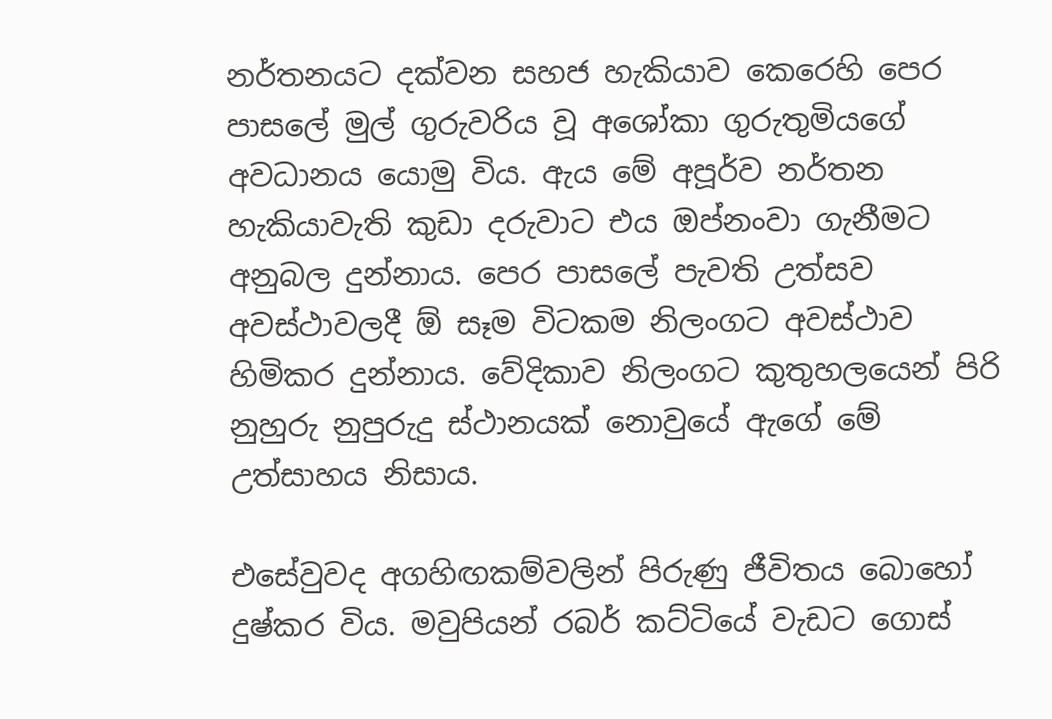නර්තනයට දක්වන සහජ හැකියාව කෙරෙහි පෙර පාසලේ මුල් ගුරුවරිය වූ අශෝකා ගුරුතුමියගේ අවධානය යොමු විය. ඇය මේ අපූර්ව නර්තන හැකියාවැති කුඩා දරුවාට එය ඔප්නංවා ගැනීමට අනුබල දුන්නාය. පෙර පාසලේ පැවති උත්සව අවස්ථාවලදී ඕ සෑම විටකම නිලංගට අවස්ථාව හිමිකර දුන්නාය. වේදිකාව නිලංගට කුතුහලයෙන් පිරි නුහුරු නුපුරුදු ස්ථානයක් නොවුයේ ඇගේ මේ උත්සාහය නිසාය.

එසේවුවද අගහිඟකම්වලින් පිරුණු ජීවිතය බොහෝ දුෂ්කර විය. මවුපියන් රබර් කට්ටියේ වැඩට ගොස්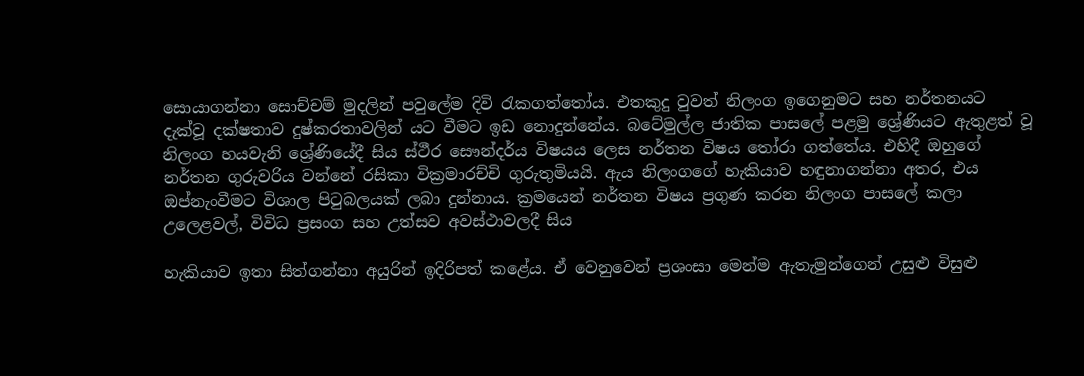සොයාගන්නා සොච්චම් මුදලින් පවුලේම දිවි රැකගත්තෝය. එතකුදු වුවත් නිලංග ඉගෙනුමට සහ නර්තනයට දැක්වූ දක්ෂතාව දුෂ්කරතාවලින් යට වීමට ඉඩ නොදුන්නේය. බටේමුල්ල ජාතික පාසලේ පළමු ශ්‍රේණියට ඇතුළත් වූ නිලංග හයවැනි ශ්‍රේණියේදී සිය ස්ථීර සෞන්දර්ය විෂයය ලෙස නර්තන විෂය තෝරා ගත්තේය. එහිදී ඔහුගේ නර්තන ගුරුවරිය වන්නේ රසිකා වික්‍රමාරච්චි ගුරුතුමියයි. ඇය නිලංගගේ හැකියාව හඳුනාගන්නා අතර, එය ඔප්නැංවීමට විශාල පිටුබලයක් ලබා දුන්නාය. ක්‍රමයෙන් නර්තන විෂය ප්‍රගුණ කරන නිලංග පාසලේ කලා උලෙළවල්, විවිධ ප්‍රසංග සහ උත්සව අවස්ථාවලදී සිය

හැකියාව ඉතා සිත්ගන්නා අයුරින් ඉදිරිපත් කළේය. ඒ වෙනුවෙන් ප්‍රශංසා මෙන්ම ඇතැමුන්ගෙන් උසුළු විසුළු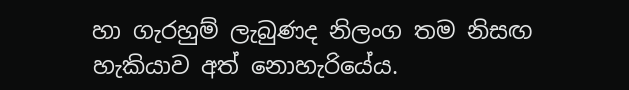හා ගැරහුම් ලැබුණද නිලංග තම නිසඟ හැකියාව අත් නොහැරියේය.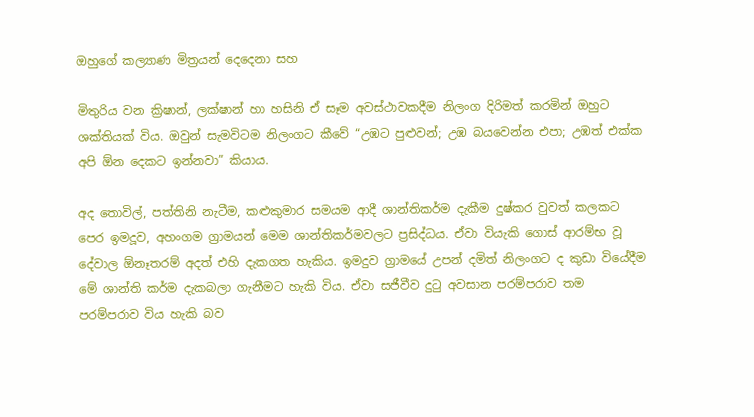ඔහුගේ කල්‍යාණ මිත්‍රයන් දෙදෙනා සහ

මිතුරිය වන ක්‍රිෂාන්, ලක්ෂාන් හා හසිනි ඒ සෑම අවස්ථාවකදීම නිලංග දිරිමත් කරමින් ඔහුට ශක්තියක් විය. ඔවුන් සැමවිටම නිලංගට කීවේ “උඹට පුළුවන්; උඹ බයවෙන්න එපා; උඹත් එක්ක අපි ඕන දෙකට ඉන්නවා” කියාය.

අද තොවිල්, පත්තිනි නැටීම, කළුකුමාර සමයම ආදී ශාන්තිකර්ම දැකීම දුෂ්කර වුවත් කලකට පෙර ඉමදූව, අහංගම ග්‍රාමයන් මෙම ශාන්තිකර්මවලට ප්‍රසිද්ධය. ඒවා වියැකි ගොස් ආරම්භ වූ දේවාල ඕනෑතරම් අදත් එහි දැකගත හැකිය. ඉමදුව ග්‍රාමයේ උපන් දමිත් නිලංගට ද කුඩා වියේදීම මේ ශාන්ති කර්ම දැකබලා ගැනීමට හැකි විය. ඒවා සජීවීව දුටු අවසාන පරම්පරාව තම පරම්පරාව විය හැකි බව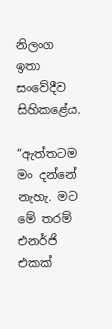නිලංග ඉතා සංවේදීව සිහිකළේය.

“ඇත්තටම මං දන්නේ නැහැ. මට මේ තරම් එනර්ජි එකක්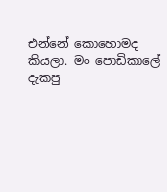එන්නේ ‍කොහොමද කියලා. මං පොඩිකාලේ දැකපු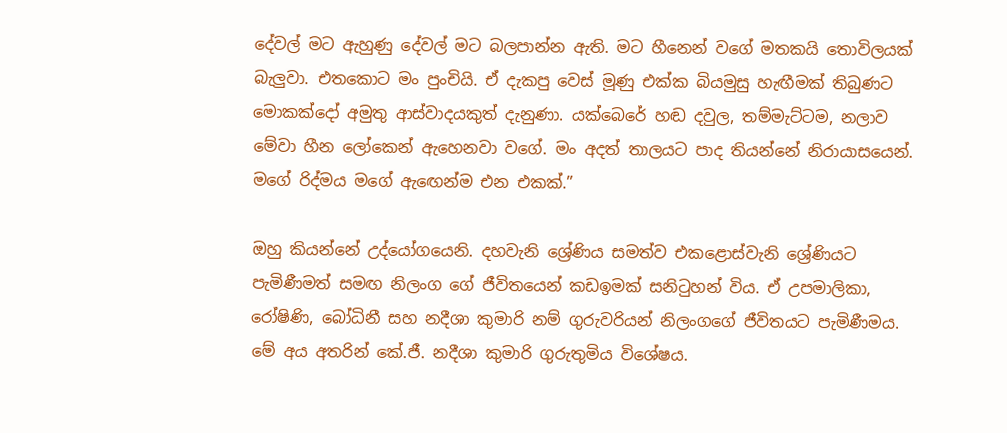දේවල් මට ඇහුණු දේවල් මට බලපාන්න ඇති. මට හීනෙන් වගේ මතකයි තොවිලයක් බැලුවා. එතකොට මං පුංචියි. ඒ දැකපු වෙස් මූණු එක්ක බියමුසු හැඟීමක් තිබුණට මොකක්දෝ අමුතු ආස්වාදයකුත් දැනුණා. යක්බෙරේ හඬ දවුල, තම්මැට්ටම, නලාව මේවා හීන ලෝකෙන් ඇහෙනවා වගේ. මං අදත් තාලයට පාද තියන්නේ නිරායාසයෙන්. මගේ රිද්මය මගේ ඇඟෙන්ම එන එකක්.”

ඔහු කියන්නේ උද්යෝගයෙනි. දහවැනි ශ්‍රේණිය සමත්ව එකළොස්වැනි ශ්‍රේණියට පැමිණීමත් සමඟ නිලංග ගේ ජීවිතයෙන් කඩඉමක් සනිටුහන් විය. ඒ උපමාලිකා, රෝෂිණි, බෝධිනී සහ නදීශා කුමාරි නම් ගුරුවරියන් නිලංගගේ ජීවිතයට පැමිණීමය. මේ අය අතරින් කේ.ජී. නදීශා කුමාරි ගුරුතුමිය විශේෂය.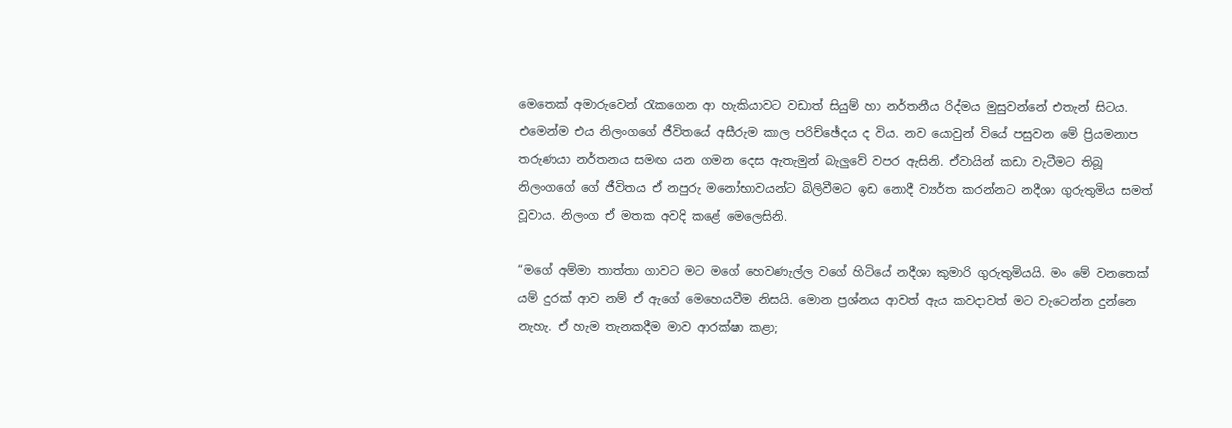මෙතෙක් අමාරුවෙන් රැකගෙන ආ හැකියාවට වඩාත් සියුම් හා නර්තනීය රිද්මය මුසුවන්නේ එතැන් සිටය. එමෙන්ම එය නිලංගගේ ජීවිතයේ අසීරුම කාල පරිච්ඡේදය ද විය. නව යොවුන් වියේ පසුවන මේ ප්‍රියමනාප තරුණයා නර්තනය සමඟ යන ගමන දෙස ඇතැමුන් බැලුවේ වපර ඇසිනි. ඒවායින් කඩා වැටීමට තිබූ නිලංගගේ ගේ ජීවිතය ඒ නපුරු මනෝභාවයන්ට බිලිවීමට ඉඩ නොදී ව්‍යර්ත කරන්නට නදීශා ගුරුතුමිය සමත් වූවාය. නිලංග ඒ මතක අවදි කළේ මෙලෙසිනි.

“මගේ අම්මා තාත්තා ගාවට මට මගේ හෙවණැල්ල වගේ හිටියේ නදීශා කුමාරි ගුරුතුමියයි. මං මේ වනතෙක් යම් දුරක් ආව නම් ඒ ඇගේ මෙහෙයවීම නිසයි. මොන ප්‍රශ්නය ආවත් ඇය කවදාවත් මට වැටෙන්න දුන්නෙ නැහැ. ඒ හැම තැනකදීම මාව ආරක්ෂා කළා;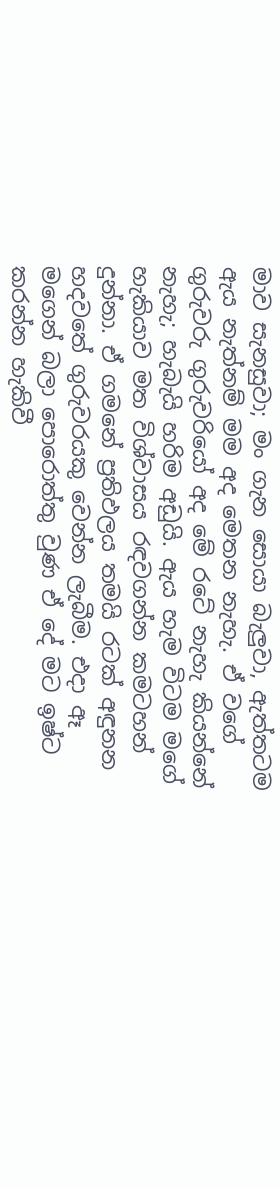මාව සැනසුවා; මං ගැන සොයා බැලුවා, ඇත්තටම ඇය නැත්නම් මම අද මෙතන නැහැ. ඒ වගේ ගුරුවරු ගුරුවරියෝ අද මේ රටේ නැහැ කියන්නේ නැහැ; හැබැයි හරිම අඩුයි. ඇය හැම විටම මගේ හැකියාව මත විශ්වාසය රඳවගන්න කමටහන් දුන්නා. ඒ ගමනේ ප්‍රතිඵලය තමයි රටක් අඳුනන හදවතේ ගුරුවරයකු වෙන්න ලැබීම. එදා ඈ මගෙන් බලා පොරොත්තු වුණ ඒ දේ මට ඉෂ්ට කරන්න හැකිවී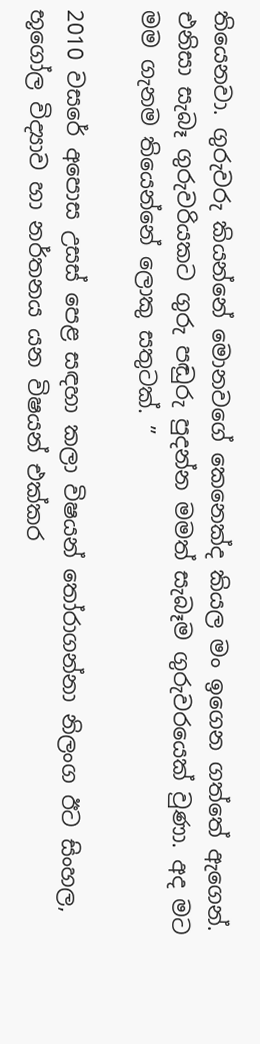තියෙනවා. ගුරුවරු කියන්නේ මොනවගේ කෙනෙක්ද කියල මං ඉගෙන ගත්තේ ඇගෙන්. එනිසා සැබෑ ගුරුවරියකට ගුරු පඬුරු පුදන්න මමත් සැබෑම ගුරුවරයෙක් වුණා. අද මට මම ගැනම තියෙන්නේ ලොකු සතුටක්. ”

2010 වසරේ අපොස උසස් පෙළ සඳහා කලා විෂයන් තෝරාගන්නා නිලංග ඊට සිංහල, භූගෝල විද්‍යාව හා නර්තනය යන විෂයන් එක්කර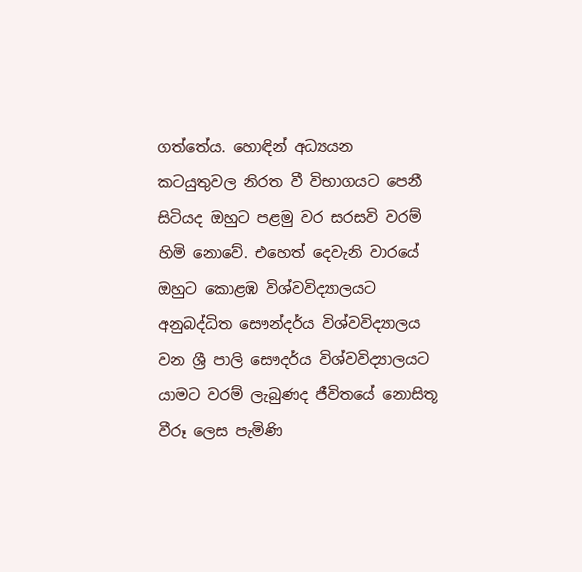ගත්තේය. හොඳින් අධ්‍යයන කටයුතුවල නිරත වී විභාගයට පෙනී සිටියද ඔහුට පළමු වර සරසවි වරම් හිමි නොවේ. එහෙත් දෙවැනි වාරයේ ඔහුට කොළඹ විශ්වවිද්‍යාලයට අනුබද්ධිත සෞන්දර්ය විශ්වවිද්‍යාලය වන ශ්‍රී පාලි සෞදර්ය විශ්වවිද්‍යාලයට යාමට වරම් ලැබුණද ජීවිතයේ නොසිතූ වීරූ ලෙස පැමිණි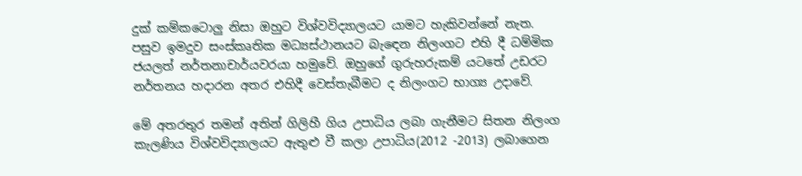දුක් කම්කටොලු නිසා ඔහුට විශ්වවිද්‍යාලයට යාමට හැකිවන්නේ නැත. පසුව ඉමදුව සංස්කෘතික මධ්‍යස්ථානයට බැඳෙන නිලංගට එහි දී ධම්මික ජයලත් නර්තනාචාර්යවරයා හමුවේ. ඔහුගේ ගුරුහරුකම් යටතේ උඩරට නර්තනය හදාරන අතර එහිදී වෙස්තැබීමට ද නිලංගට භාග්‍ය උදාවේ.

මේ අතරතුර තමන් අතින් ගිලිහී ගිය උපාධිය ලබා ගැනීමට සිතන නිලංග කැලණිය විශ්වවිද්‍යාලයට ඇතුළු වී කලා උපාධිය(2012 -2013) ලබාගෙන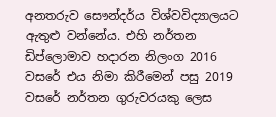අනතරුව සෞන්දර්ය විශ්වවිද්‍යාලයට ඇතුළු වන්නේය. එහි නර්තන ඩිප්ලොමාව හදාරන නිලංග 2016 වසරේ එය නිමා කිරීමෙන් පසු 2019 වසරේ නර්තන ගුරුවරයකු ලෙස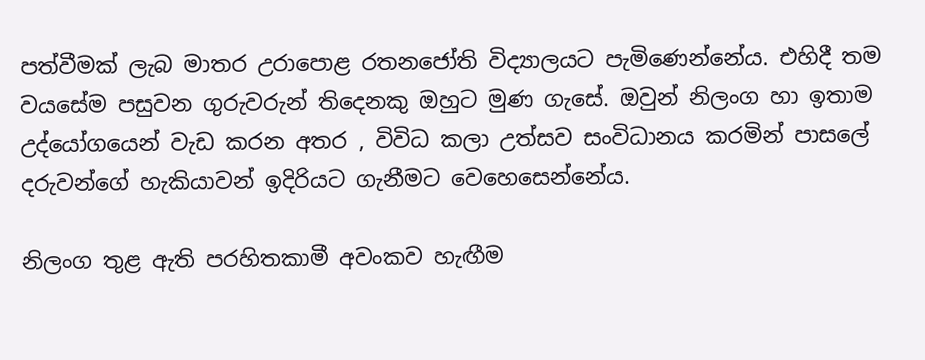පත්වීමක් ලැබ මාතර උරාපොළ රතනජෝති විද්‍යාලයට පැමිණෙන්නේය. එහිදී තම වයසේම පසුවන ගුරුවරුන් තිදෙනකු ඔහුට මුණ ගැසේ. ඔවුන් නිලංග හා ඉතාම උද්යෝගයෙන් වැඩ කරන අතර , විවිධ කලා උත්සව සංවිධානය කරමින් පාසලේ දරුවන්ගේ හැකියාවන් ඉදිරියට ගැනීමට වෙහෙසෙන්නේය.

නිලංග තුළ ඇති පරහිතකාමී අවංකව හැඟීම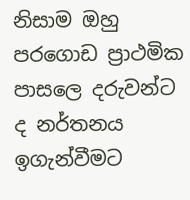නිසාම ඔහු පරගොඩ ප්‍රාථමික පාසලෙ දරුවන්ට ද නර්තනය ඉගැන්වීමට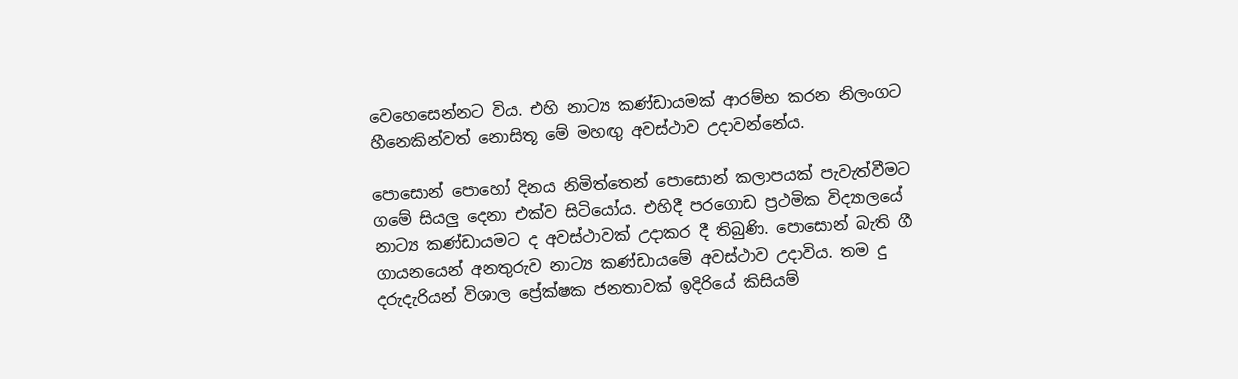වෙහෙසෙන්නට විය. එහි නාට්‍ය කණ්ඩායමක් ආරම්භ කරන නිලංගට හීනෙකින්වත් නොසිතූ මේ මහඟු අවස්ථාව උදාවන්නේය.

පොසොන් පොහෝ දිනය නිමිත්තෙන් පොසොන් කලාපයක් පැවැත්වීමට ගමේ සියලු දෙනා එක්ව සිටියෝය. එහිදී පරගොඩ ප්‍රථමික විද්‍යාලයේ නාට්‍ය කණ්ඩායමට ද අවස්ථාවක් උදාකර දී තිබුණි. පොසොන් බැති ගී ගායනයෙන් අනතුරුව නාට්‍ය කණ්ඩායමේ අවස්ථාව උදාවිය. තම දු දරුදැරියන් විශාල ප්‍රේක්ෂක ජනතාවක් ඉදිරියේ කිසියම්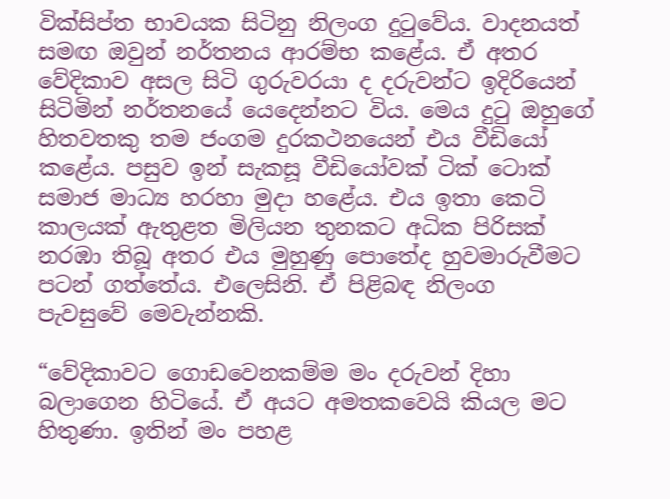වික්සිප්ත භාවයක සිටිනු නිලංග දුටුවේය. වාදනයත් සමඟ ඔවුන් නර්තනය ආරම්භ කළේය. ඒ අතර වේදිකාව අසල සිටි ගුරුවරයා ද දරුවන්ට ඉදිරියෙන් සිටිමින් නර්තනයේ යෙදෙන්නට විය. මෙය දුටු ඔහුගේ හිතවතකු තම ජංගම දුරකථනයෙන් එය වීඩියෝ කළේය. පසුව ඉන් සැකසූ වීඩියෝවක් ටික් ටොක් සමාජ මාධ්‍ය හරහා මුදා හළේය. එය ඉතා කෙටි කාලයක් ඇතුළත මිලියන තුනකට අධික පිරිසක් නරඹා තිබූ අතර එය මුහුණු පොතේද හුවමාරුවීමට පටන් ගත්තේය. එලෙසිනි. ඒ පිළිබඳ නිලංග පැවසුවේ මෙවැන්නකි.

“වේදිකාවට ගොඩවෙනකම්ම මං දරුවන් දිහා බලාගෙන හිටියේ. ඒ අයට අමතකවෙයි කියල මට හිතුණා. ඉතින් මං පහළ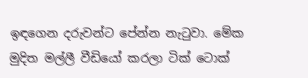ඉඳගෙන දරුවන්ට පේන්න නැටුවා. මේක මුදිත මල්ලී වීඩියෝ කරලා ටික් ටොක්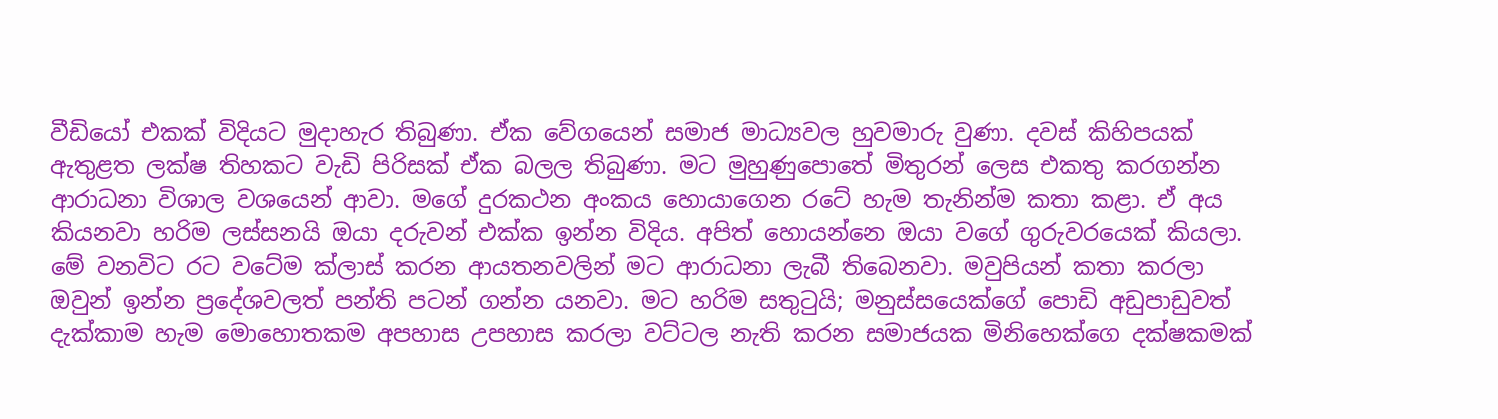වීඩියෝ එකක් විදියට මුදාහැර තිබුණා. ඒක වේගයෙන් සමාජ මාධ්‍යවල හුවමාරු වුණා. දවස් කිහිපයක් ඇතුළත ලක්ෂ තිහකට වැඩි පිරිසක් ඒක බලල තිබුණා. මට මුහුණුපොතේ මිතුරන් ලෙස එකතු කරගන්න ආරාධනා විශාල වශයෙන් ආවා. මගේ දුරකථන අංකය හොයාගෙන රටේ හැම තැනින්ම කතා කළා. ඒ අය කියනවා හරිම ලස්සනයි ඔයා දරුවන් එක්ක ඉන්න විදිය. අපිත් හොයන්නෙ ඔයා වගේ ගුරුවරයෙක් කියලා. මේ වනවිට රට වටේම ක්ලාස් කරන ආයතනවලින් මට ආරාධනා ලැබී තිබෙනවා. මවුපියන් කතා කරලා ඔවුන් ඉන්න ප්‍රදේශවලත් පන්ති පටන් ගන්න යනවා. මට හරිම සතුටුයි; මනුස්සයෙක්ගේ පොඩි අඩුපාඩුවත් දැක්කාම හැම මොහොතකම අපහාස උපහාස කරලා වට්ටල නැති කරන සමාජයක මිනිහෙක්ගෙ දක්ෂකමක්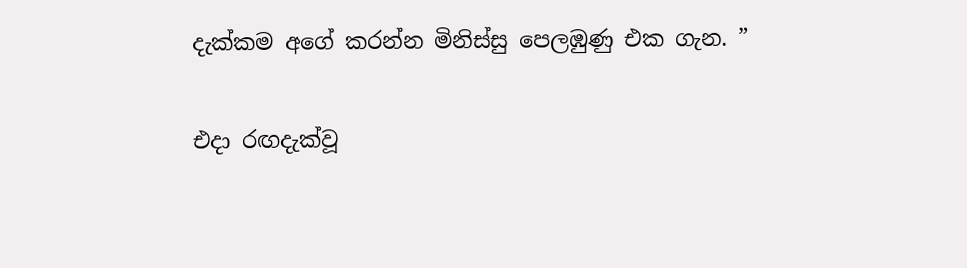දැක්කම අගේ කරන්න මිනිස්සු පෙලඹුණු එක ගැන. ”

එදා රඟදැක්වූ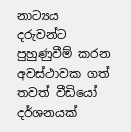නාට්‍යය දරුවන්ට පුහුණුවීම් කරන අවස්ථාවක ගත් තවත් වීඩියෝ දර්ශනයක්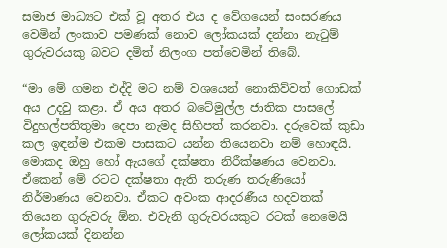සමාජ මාධ්‍යට එක් වූ අතර එය ද වේගයෙන් සංසරණය වෙමින් ලංකාව පමණක් නොව ලෝකයක් දන්නා නැටුම් ගුරුවරයකු බවට දමිත් නිලංග පත්වෙමින් තිබේ.

“මා මේ ගමන එද්දි මට නම් වශයෙන් නොකිව්වත් ගොඩක් අය උදවු කළා. ඒ අය අතර බටේමුල්ල ජාතික පාසලේ විදුහල්පතිතුමා දෙපා නැමද සිහිපත් කරනවා. දරුවෙක් කුඩා කල ඉඳන්ම එකම පාසකට යන්න තියෙනවා නම් හොඳයි. මොකද ඔහු හෝ ඇයගේ දක්ෂතා නිරීක්ෂණය වෙනවා. ඒකෙන් මේ රටට දක්ෂතා ඇති තරුණ තරුණියෝ නිර්මාණය වෙනවා. ඒකට අවංක ආදරණීය හදවතක් තියෙන ගුරුවරු ඕන. එවැනි ගුරුවරයකුට රටක් නෙමෙයි ලෝකයක් දිනන්න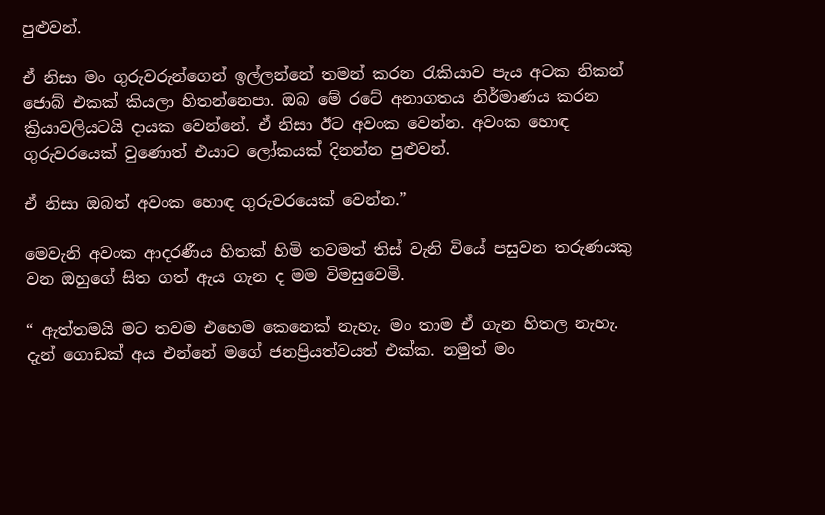පුළුවන්.

ඒ නිසා මං ගුරුවරුන්ගෙන් ඉල්ලන්නේ තමන් කරන රැකියාව පැය අටක නිකන් ජොබ් එකක් කියලා හිතන්නෙපා. ඔබ මේ රටේ අනාගතය නිර්මාණය කරන ක්‍රියාවලියටයි දායක වෙන්නේ. ඒ නිසා ඊට අවංක වෙන්න. අවංක හොඳ ගුරුවරයෙක් වුණොත් එයාට ලෝකයක් දිනන්න පුළුවන්.

ඒ නිසා ඔබත් අවංක හොඳ ගුරුවරයෙක් වෙන්න.”

මෙවැනි අවංක ආදරණීය හිතක් හිමි තවමත් තිස් වැනි වියේ පසුවන තරුණයකු වන ඔහුගේ සිත ගත් ඇය ගැන ද මම විමසුවෙමි.

“ ඇත්තමයි මට තවම එහෙම කෙනෙක් නැහැ. මං තාම ඒ ගැන හිතල නැහැ. දැන් ගොඩක් අය එන්නේ මගේ ජනප්‍රියත්වයත් එක්ක. නමුත් මං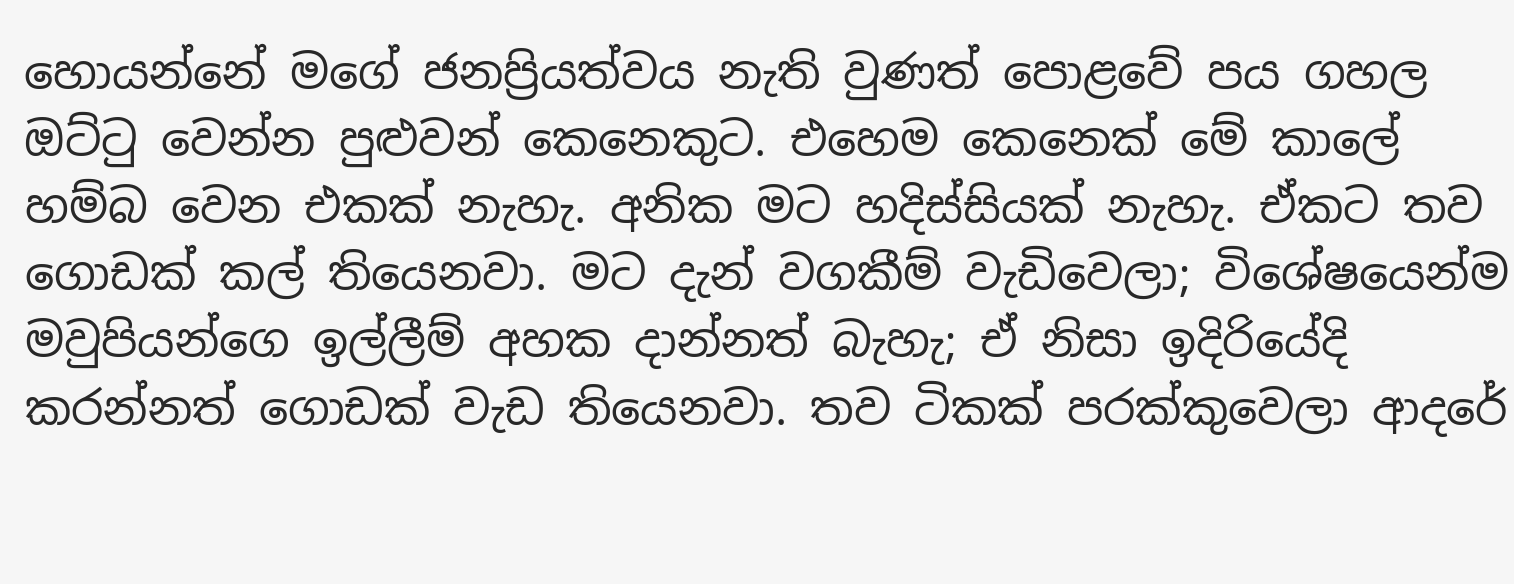හොයන්නේ මගේ ජනප්‍රියත්වය නැති වුණත් පොළවේ පය ගහල ඔට්ටු වෙන්න පුළුවන් කෙනෙකුට. එහෙම කෙනෙක් මේ කාලේ හම්බ වෙන එකක් නැහැ. අනික මට හදිස්සියක් නැහැ. ඒකට තව ගොඩක් කල් තියෙනවා. මට දැන් වගකීම් වැඩිවෙලා; විශේෂයෙන්ම මවුපියන්ගෙ ඉල්ලීම් අහක දාන්නත් බැහැ; ඒ නිසා ඉදිරියේදි කරන්නත් ගොඩක් වැඩ තියෙනවා. තව ටිකක් පරක්කුවෙලා ආදරේ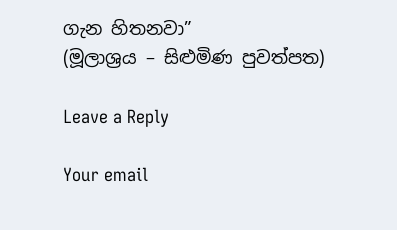ගැන හිතනවා”
(මූලාශ්‍රය – සිළුමිණ පුවත්පත)

Leave a Reply

Your email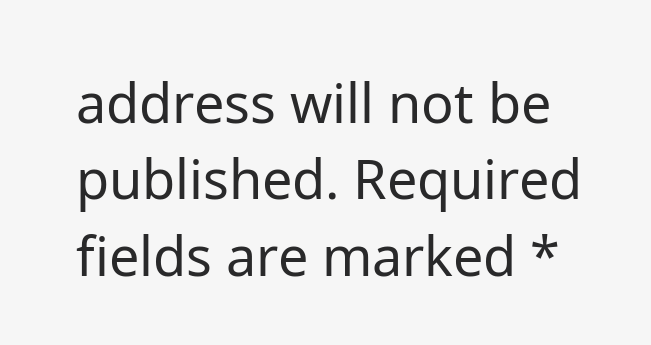address will not be published. Required fields are marked *